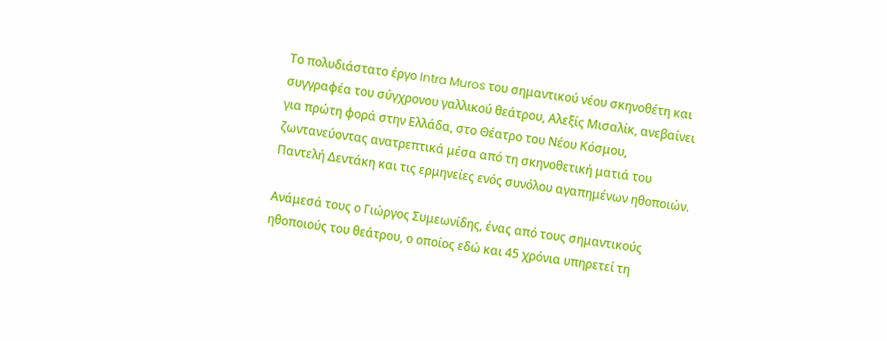Το πολυδιάστατο έργο Intra Muros του σημαντικού νέου σκηνοθέτη και συγγραφέα του σύγχρονου γαλλικού θεάτρου, Aλεξίς Μισαλίκ, ανεβαίνει για πρώτη φορά στην Ελλάδα, στο Θέατρο του Νέου Κόσμου, ζωντανεύοντας ανατρεπτικά μέσα από τη σκηνοθετική ματιά του Παντελή Δεντάκη και τις ερμηνείες ενός συνόλου αγαπημένων ηθοποιών.

Ανάμεσά τους ο Γιώργος Συμεωνίδης, ένας από τους σημαντικούς ηθοποιούς του θεάτρου, ο οποίος εδώ και 45 χρόνια υπηρετεί τη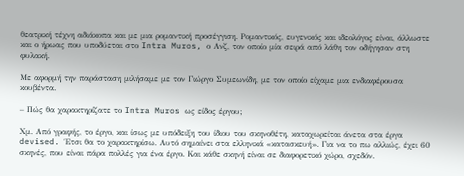θεατρική τέχνη αδιάκοπα και με μια ρομαντική προσέγγιση. Ρομαντικός, ευγενικός και ιδεολόγος είναι, άλλωστε και ο ήρωας που υποδύεται στο Intra Muros, ο Ανζ, τον οποίο μία σειρά από λάθη τον οδήγησαν στη φυλακή.

Με αφορμή την παράσταση μιλήσαμε με τον Γιώργο Συμεωνίδη, με τον οποίο είχαμε μια ενδιαφέρουσα κουβέντα.

– Πώς θα χαρακτηρίζατε το Intra Muros ως είδος έργου;

Χμ. Από γραφής, το έργο, και ίσως με υπόδειξη του ίδιου του σκηνοθέτη, καταχωρείται άνετα στα έργα devised. Έτσι θα το χαρακτηρίσω. Αυτό σημαίνει στα ελληνικά «κατασκευή». Για να το πω αλλιώς, έχει 60 σκηνές, που είναι πάρα πολλές για ένα έργο. Και κάθε σκηνή είναι σε διαφορετικό χώρο, σχεδόν.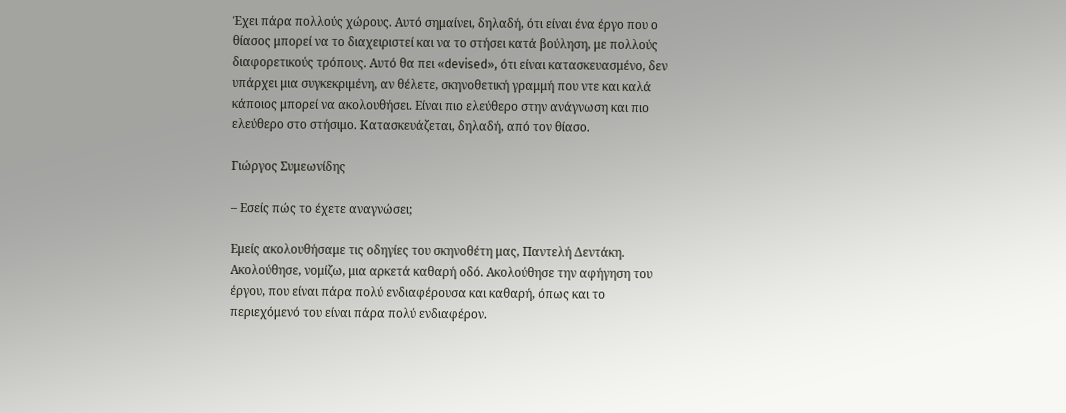Έχει πάρα πολλούς χώρους. Αυτό σημαίνει, δηλαδή, ότι είναι ένα έργο που ο θίασος μπορεί να το διαχειριστεί και να το στήσει κατά βούληση, με πολλούς διαφορετικούς τρόπους. Αυτό θα πει «devised», ότι είναι κατασκευασμένο, δεν υπάρχει μια συγκεκριμένη, αν θέλετε, σκηνοθετική γραμμή που ντε και καλά κάποιος μπορεί να ακολουθήσει. Είναι πιο ελεύθερο στην ανάγνωση και πιο ελεύθερο στο στήσιμο. Κατασκευάζεται, δηλαδή, από τον θίασο.

Γιώργος Συμεωνίδης

– Εσείς πώς το έχετε αναγνώσει;

Εμείς ακολουθήσαμε τις οδηγίες του σκηνοθέτη μας, Παντελή Δεντάκη. Ακολούθησε, νομίζω, μια αρκετά καθαρή οδό. Ακολούθησε την αφήγηση του έργου, που είναι πάρα πολύ ενδιαφέρουσα και καθαρή, όπως και το περιεχόμενό του είναι πάρα πολύ ενδιαφέρον.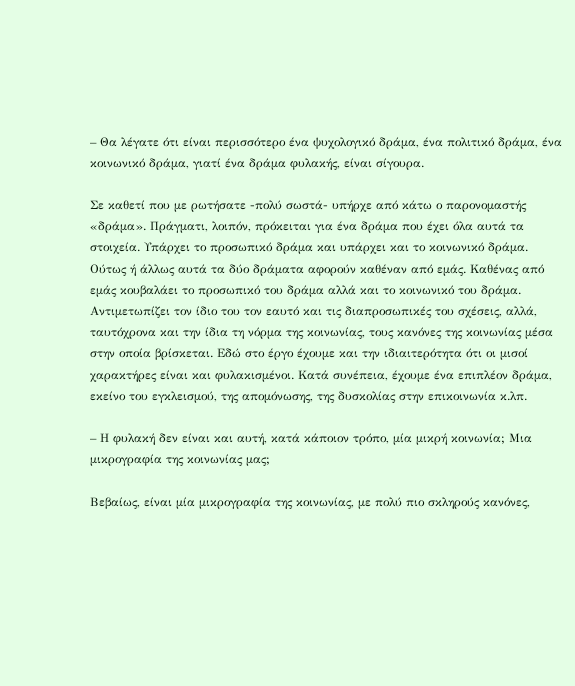– Θα λέγατε ότι είναι περισσότερο ένα ψυχολογικό δράμα, ένα πολιτικό δράμα, ένα κοινωνικό δράμα, γιατί ένα δράμα φυλακής, είναι σίγουρα.

Σε καθετί που με ρωτήσατε -πολύ σωστά- υπήρχε από κάτω ο παρονομαστής «δράμα». Πράγματι, λοιπόν, πρόκειται για ένα δράμα που έχει όλα αυτά τα στοιχεία. Υπάρχει το προσωπικό δράμα και υπάρχει και το κοινωνικό δράμα. Ούτως ή άλλως αυτά τα δύο δράματα αφορούν καθέναν από εμάς. Καθένας από εμάς κουβαλάει το προσωπικό του δράμα αλλά και το κοινωνικό του δράμα. Αντιμετωπίζει τον ίδιο του τον εαυτό και τις διαπροσωπικές του σχέσεις, αλλά, ταυτόχρονα και την ίδια τη νόρμα της κοινωνίας, τους κανόνες της κοινωνίας μέσα στην οποία βρίσκεται. Εδώ στο έργο έχουμε και την ιδιαιτερότητα ότι οι μισοί χαρακτήρες είναι και φυλακισμένοι. Κατά συνέπεια, έχουμε ένα επιπλέον δράμα, εκείνο του εγκλεισμού, της απομόνωσης, της δυσκολίας στην επικοινωνία κ.λπ.

– Η φυλακή δεν είναι και αυτή, κατά κάποιον τρόπο, μία μικρή κοινωνία; Μια μικρογραφία της κοινωνίας μας;

Βεβαίως, είναι μία μικρογραφία της κοινωνίας, με πολύ πιο σκληρούς κανόνες,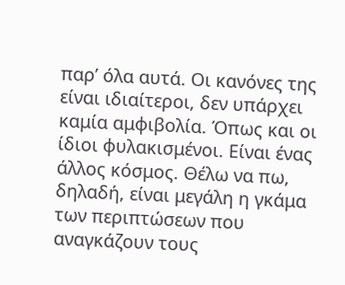παρ’ όλα αυτά. Οι κανόνες της είναι ιδιαίτεροι, δεν υπάρχει καμία αμφιβολία. Όπως και οι ίδιοι φυλακισμένοι. Είναι ένας άλλος κόσμος. Θέλω να πω, δηλαδή, είναι μεγάλη η γκάμα των περιπτώσεων που αναγκάζουν τους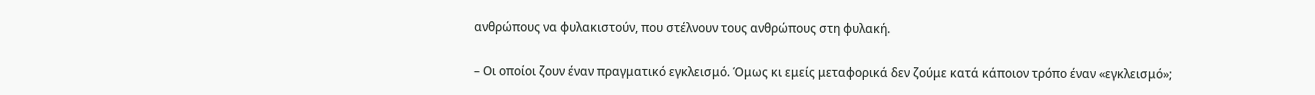ανθρώπους να φυλακιστούν, που στέλνουν τους ανθρώπους στη φυλακή.

– Οι οποίοι ζουν έναν πραγματικό εγκλεισμό. Όμως κι εμείς μεταφορικά δεν ζούμε κατά κάποιον τρόπο έναν «εγκλεισμό»;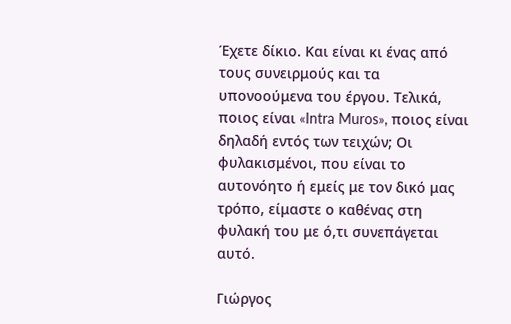Έχετε δίκιο. Και είναι κι ένας από τους συνειρμούς και τα υπονοούμενα του έργου. Τελικά, ποιος είναι «Intra Muros», ποιος είναι δηλαδή εντός των τειχών; Οι φυλακισμένοι, που είναι το αυτονόητο ή εμείς με τον δικό μας τρόπο, είμαστε ο καθένας στη φυλακή του με ό,τι συνεπάγεται αυτό.

Γιώργος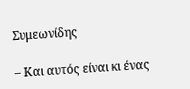Συμεωνίδης

– Και αυτός είναι κι ένας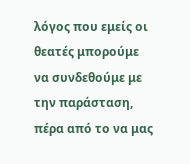λόγος που εμείς οι θεατές μπορούμε να συνδεθούμε με την παράσταση, πέρα από το να μας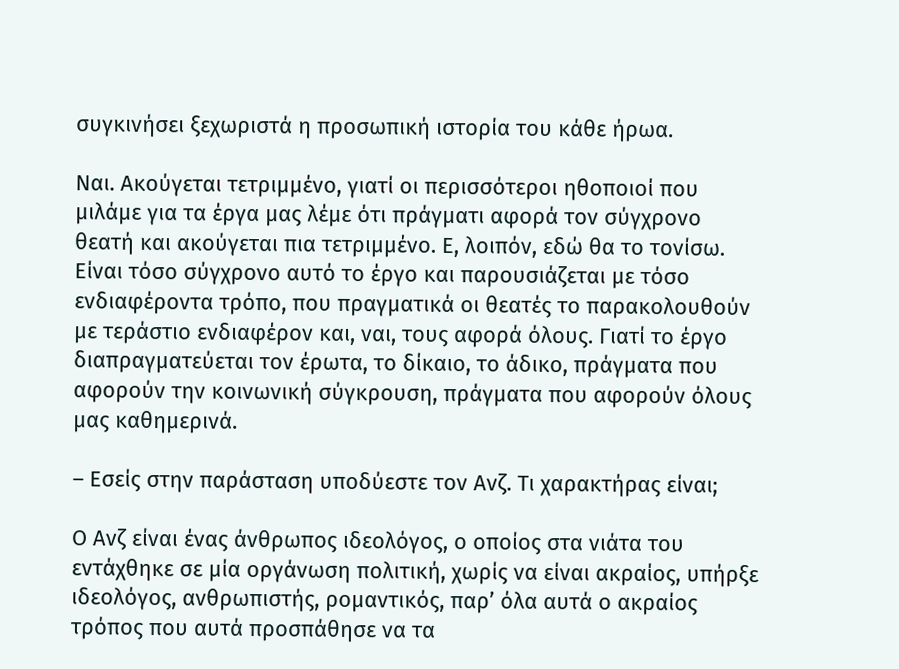συγκινήσει ξεχωριστά η προσωπική ιστορία του κάθε ήρωα.

Ναι. Ακούγεται τετριμμένο, γιατί οι περισσότεροι ηθοποιοί που μιλάμε για τα έργα μας λέμε ότι πράγματι αφορά τον σύγχρονο θεατή και ακούγεται πια τετριμμένο. Ε, λοιπόν, εδώ θα το τονίσω. Είναι τόσο σύγχρονο αυτό το έργο και παρουσιάζεται με τόσο ενδιαφέροντα τρόπο, που πραγματικά οι θεατές το παρακολουθούν με τεράστιο ενδιαφέρον και, ναι, τους αφορά όλους. Γιατί το έργο διαπραγματεύεται τον έρωτα, το δίκαιο, το άδικο, πράγματα που αφορούν την κοινωνική σύγκρουση, πράγματα που αφορούν όλους μας καθημερινά.

– Εσείς στην παράσταση υποδύεστε τον Ανζ. Τι χαρακτήρας είναι;

Ο Ανζ είναι ένας άνθρωπος ιδεολόγος, ο οποίος στα νιάτα του εντάχθηκε σε μία οργάνωση πολιτική, χωρίς να είναι ακραίος, υπήρξε ιδεολόγος, ανθρωπιστής, ρομαντικός, παρ’ όλα αυτά ο ακραίος τρόπος που αυτά προσπάθησε να τα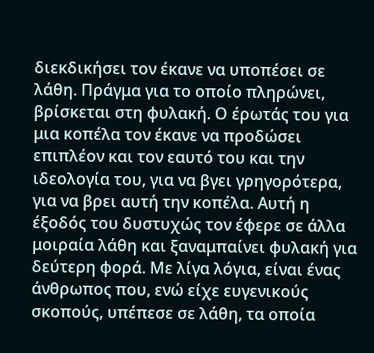διεκδικήσει τον έκανε να υποπέσει σε λάθη. Πράγμα για το οποίο πληρώνει, βρίσκεται στη φυλακή. Ο έρωτάς του για μια κοπέλα τον έκανε να προδώσει επιπλέον και τον εαυτό του και την ιδεολογία του, για να βγει γρηγορότερα, για να βρει αυτή την κοπέλα. Αυτή η έξοδός του δυστυχώς τον έφερε σε άλλα μοιραία λάθη και ξαναμπαίνει φυλακή για δεύτερη φορά. Με λίγα λόγια, είναι ένας άνθρωπος που, ενώ είχε ευγενικούς σκοπούς, υπέπεσε σε λάθη, τα οποία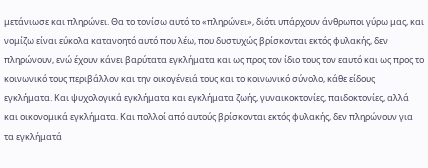μετάνιωσε και πληρώνει. Θα το τονίσω αυτό το «πληρώνει», διότι υπάρχουν άνθρωποι γύρω μας, και νομίζω είναι εύκολα κατανοητό αυτό που λέω, που δυστυχώς βρίσκονται εκτός φυλακής, δεν πληρώνουν, ενώ έχουν κάνει βαρύτατα εγκλήματα και ως προς τον ίδιο τους τον εαυτό και ως προς το κοινωνικό τους περιβάλλον και την οικογένειά τους και το κοινωνικό σύνολο, κάθε είδους εγκλήματα. Και ψυχολογικά εγκλήματα και εγκλήματα ζωής, γυναικοκτονίες, παιδοκτονίες, αλλά και οικονομικά εγκλήματα. Και πολλοί από αυτούς βρίσκονται εκτός φυλακής, δεν πληρώνουν για τα εγκλήματά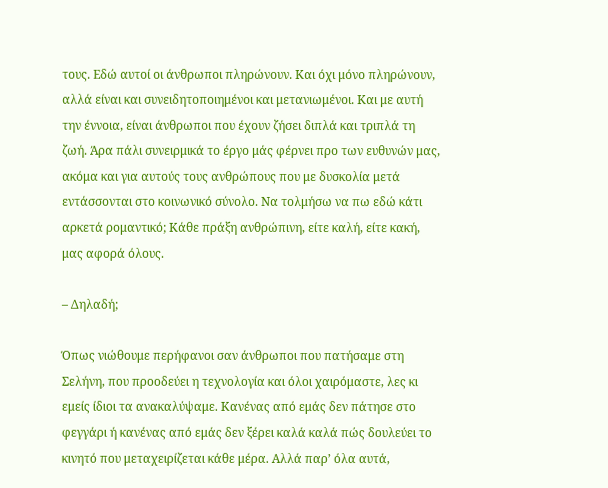τους. Εδώ αυτοί οι άνθρωποι πληρώνουν. Και όχι μόνο πληρώνουν, αλλά είναι και συνειδητοποιημένοι και μετανιωμένοι. Και με αυτή την έννοια, είναι άνθρωποι που έχουν ζήσει διπλά και τριπλά τη ζωή. Άρα πάλι συνειρμικά το έργο μάς φέρνει προ των ευθυνών μας, ακόμα και για αυτούς τους ανθρώπους που με δυσκολία μετά εντάσσονται στο κοινωνικό σύνολο. Να τολμήσω να πω εδώ κάτι αρκετά ρομαντικό; Κάθε πράξη ανθρώπινη, είτε καλή, είτε κακή, μας αφορά όλους.

– Δηλαδή;

Όπως νιώθουμε περήφανοι σαν άνθρωποι που πατήσαμε στη Σελήνη, που προοδεύει η τεχνολογία και όλοι χαιρόμαστε, λες κι εμείς ίδιοι τα ανακαλύψαμε. Κανένας από εμάς δεν πάτησε στο φεγγάρι ή κανένας από εμάς δεν ξέρει καλά καλά πώς δουλεύει το κινητό που μεταχειρίζεται κάθε μέρα. Αλλά παρ’ όλα αυτά,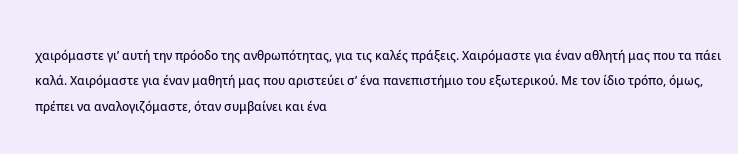χαιρόμαστε γι’ αυτή την πρόοδο της ανθρωπότητας, για τις καλές πράξεις. Χαιρόμαστε για έναν αθλητή μας που τα πάει καλά. Χαιρόμαστε για έναν μαθητή μας που αριστεύει σ’ ένα πανεπιστήμιο του εξωτερικού. Με τον ίδιο τρόπο, όμως, πρέπει να αναλογιζόμαστε, όταν συμβαίνει και ένα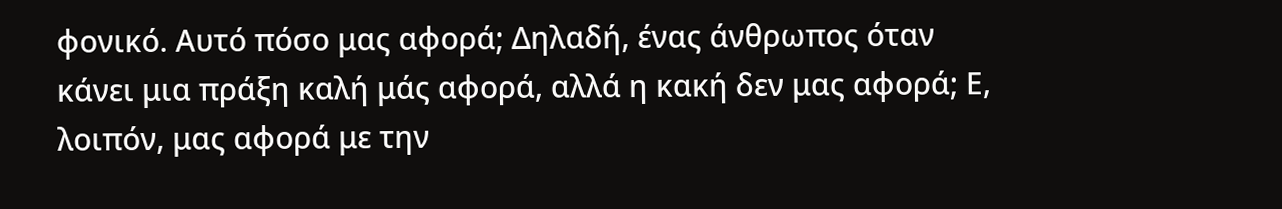φονικό. Αυτό πόσο μας αφορά; Δηλαδή, ένας άνθρωπος όταν κάνει μια πράξη καλή μάς αφορά, αλλά η κακή δεν μας αφορά; Ε, λοιπόν, μας αφορά με την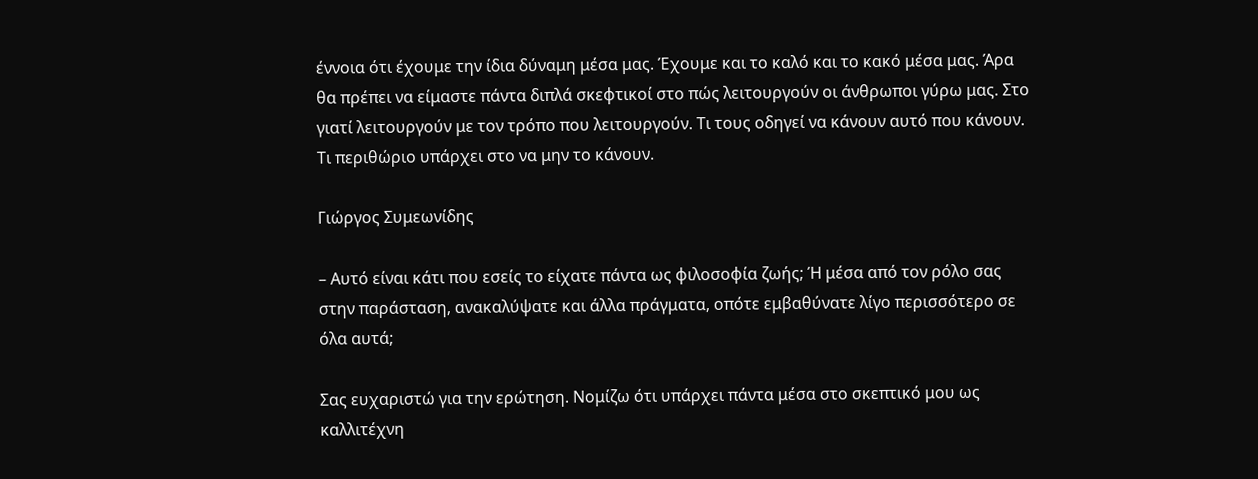έννοια ότι έχουμε την ίδια δύναμη μέσα μας. Έχουμε και το καλό και το κακό μέσα μας. Άρα θα πρέπει να είμαστε πάντα διπλά σκεφτικοί στο πώς λειτουργούν οι άνθρωποι γύρω μας. Στο γιατί λειτουργούν με τον τρόπο που λειτουργούν. Τι τους οδηγεί να κάνουν αυτό που κάνουν. Τι περιθώριο υπάρχει στο να μην το κάνουν.

Γιώργος Συμεωνίδης

– Αυτό είναι κάτι που εσείς το είχατε πάντα ως φιλοσοφία ζωής; Ή μέσα από τον ρόλο σας στην παράσταση, ανακαλύψατε και άλλα πράγματα, οπότε εμβαθύνατε λίγο περισσότερο σε όλα αυτά;

Σας ευχαριστώ για την ερώτηση. Νομίζω ότι υπάρχει πάντα μέσα στο σκεπτικό μου ως καλλιτέχνη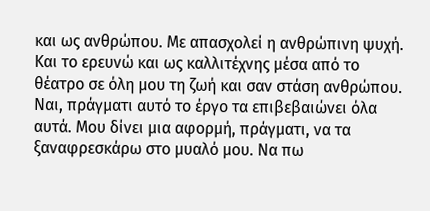και ως ανθρώπου. Με απασχολεί η ανθρώπινη ψυχή. Και το ερευνώ και ως καλλιτέχνης μέσα από το θέατρο σε όλη μου τη ζωή και σαν στάση ανθρώπου. Ναι, πράγματι αυτό το έργο τα επιβεβαιώνει όλα αυτά. Μου δίνει μια αφορμή, πράγματι, να τα ξαναφρεσκάρω στο μυαλό μου. Να πω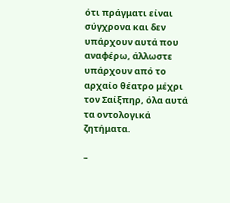ότι πράγματι είναι σύγχρονα και δεν υπάρχουν αυτά που αναφέρω, άλλωστε υπάρχουν από το αρχαίο θέατρο μέχρι τον Σαίξπηρ, όλα αυτά τα οντολογικά ζητήματα.

–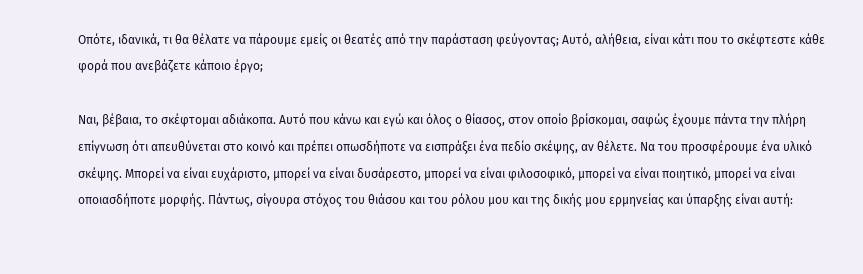Οπότε, ιδανικά, τι θα θέλατε να πάρουμε εμείς οι θεατές από την παράσταση φεύγοντας; Αυτό, αλήθεια, είναι κάτι που το σκέφτεστε κάθε φορά που ανεβάζετε κάποιο έργο;

Ναι, βέβαια, το σκέφτομαι αδιάκοπα. Αυτό που κάνω και εγώ και όλος ο θίασος, στον οποίο βρίσκομαι, σαφώς έχουμε πάντα την πλήρη επίγνωση ότι απευθύνεται στο κοινό και πρέπει οπωσδήποτε να εισπράξει ένα πεδίο σκέψης, αν θέλετε. Να του προσφέρουμε ένα υλικό σκέψης. Μπορεί να είναι ευχάριστο, μπορεί να είναι δυσάρεστο, μπορεί να είναι φιλοσοφικό, μπορεί να είναι ποιητικό, μπορεί να είναι οποιασδήποτε μορφής. Πάντως, σίγουρα στόχος του θιάσου και του ρόλου μου και της δικής μου ερμηνείας και ύπαρξης είναι αυτή: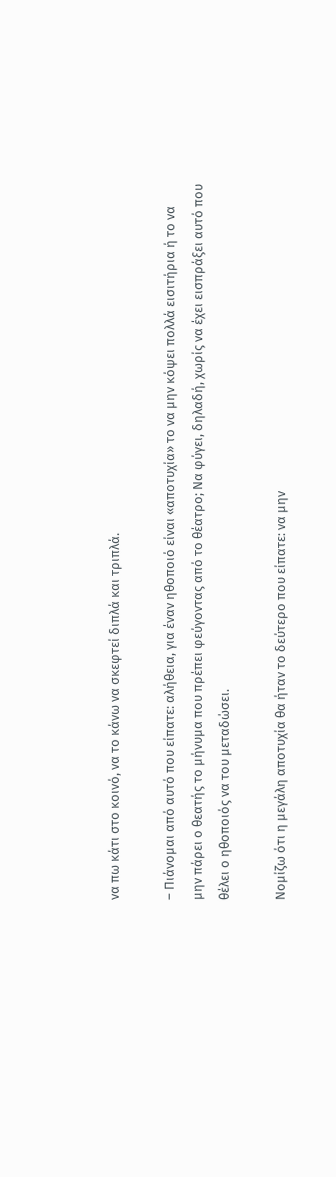να πω κάτι στο κοινό, να το κάνω να σκεφτεί διπλά και τριπλά.

– Πιάνομαι από αυτό που είπατε: αλήθεια, για έναν ηθοποιό είναι «αποτυχία» το να μην κόψει πολλά εισιτήρια ή το να μην πάρει ο θεατής το μήνυμα που πρέπει φεύγοντας από το θέατρο; Να φύγει, δηλαδή, χωρίς να έχει εισπράξει αυτό που θέλει ο ηθοποιός να του μεταδώσει.

Νομίζω ότι η μεγάλη αποτυχία θα ήταν το δεύτερο που είπατε: να μην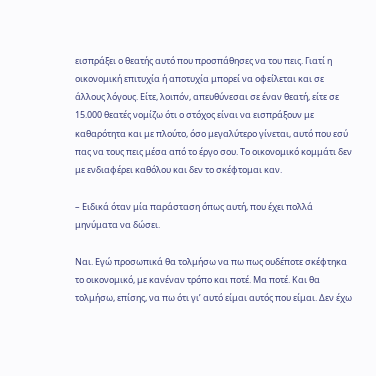εισπράξει ο θεατής αυτό που προσπάθησες να του πεις. Γιατί η οικονομική επιτυχία ή αποτυχία μπορεί να οφείλεται και σε άλλους λόγους. Είτε, λοιπόν, απευθύνεσαι σε έναν θεατή, είτε σε 15.000 θεατές νομίζω ότι ο στόχος είναι να εισπράξουν με καθαρότητα και με πλούτο, όσο μεγαλύτερο γίνεται, αυτό που εσύ πας να τους πεις μέσα από το έργο σου. Το οικονομικό κομμάτι δεν με ενδιαφέρει καθόλου και δεν το σκέφτομαι καν.

– Ειδικά όταν μία παράσταση όπως αυτή, που έχει πολλά μηνύματα να δώσει.

Ναι. Εγώ προσωπικά θα τολμήσω να πω πως ουδέποτε σκέφτηκα το οικονομικό, με κανέναν τρόπο και ποτέ. Μα ποτέ. Και θα τολμήσω, επίσης, να πω ότι γι’ αυτό είμαι αυτός που είμαι. Δεν έχω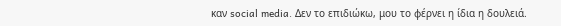καν social media. Δεν το επιδιώκω, μου το φέρνει η ίδια η δουλειά.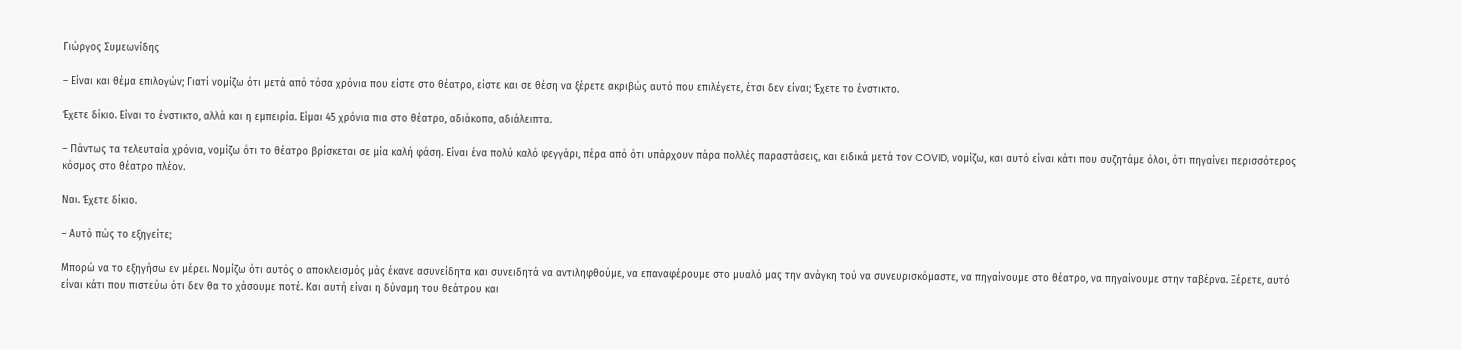Γιώργος Συμεωνίδης

– Είναι και θέμα επιλογών; Γιατί νομίζω ότι μετά από τόσα χρόνια που είστε στο θέατρο, είστε και σε θέση να ξέρετε ακριβώς αυτό που επιλέγετε, έτσι δεν είναι; Έχετε το ένστικτο.

Έχετε δίκιο. Είναι το ένστικτο, αλλά και η εμπειρία. Είμαι 45 χρόνια πια στο θέατρο, αδιάκοπα, αδιάλειπτα.

– Πάντως τα τελευταία χρόνια, νομίζω ότι το θέατρο βρίσκεται σε μία καλή φάση. Είναι ένα πολύ καλό φεγγάρι, πέρα από ότι υπάρχουν πάρα πολλές παραστάσεις, και ειδικά μετά τον COVID, νομίζω, και αυτό είναι κάτι που συζητάμε όλοι, ότι πηγαίνει περισσότερος κόσμος στο θέατρο πλέον.

Ναι. Έχετε δίκιο.

– Αυτό πώς το εξηγείτε;

Μπορώ να το εξηγήσω εν μέρει. Νομίζω ότι αυτός ο αποκλεισμός μάς έκανε ασυνείδητα και συνειδητά να αντιληφθούμε, να επαναφέρουμε στο μυαλό μας την ανάγκη τού να συνευρισκόμαστε, να πηγαίνουμε στο θέατρο, να πηγαίνουμε στην ταβέρνα. Ξέρετε, αυτό είναι κάτι που πιστεύω ότι δεν θα το χάσουμε ποτέ. Και αυτή είναι η δύναμη του θεάτρου και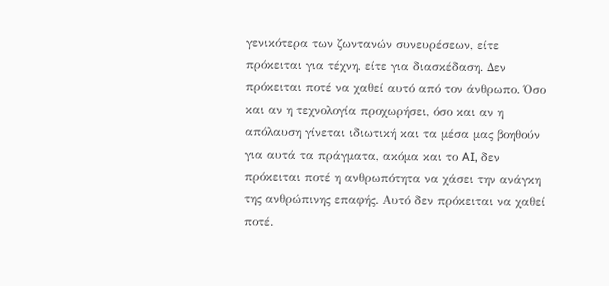γενικότερα των ζωντανών συνευρέσεων, είτε πρόκειται για τέχνη, είτε για διασκέδαση. Δεν πρόκειται ποτέ να χαθεί αυτό από τον άνθρωπο. Όσο και αν η τεχνολογία προχωρήσει, όσο και αν η απόλαυση γίνεται ιδιωτική και τα μέσα μας βοηθούν για αυτά τα πράγματα, ακόμα και το AI, δεν πρόκειται ποτέ η ανθρωπότητα να χάσει την ανάγκη της ανθρώπινης επαφής. Αυτό δεν πρόκειται να χαθεί ποτέ.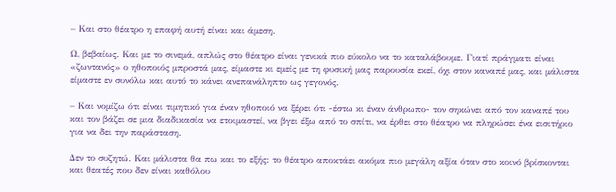– Και στο θέατρο η επαφή αυτή είναι και άμεση.

Ω, βεβαίως. Και με το σινεμά, απλώς στο θέατρο είναι γενικά πιο εύκολο να το καταλάβουμε. Γιατί πράγματι είναι «ζωντανός» ο ηθοποιός μπροστά μας, είμαστε κι εμείς με τη φυσική μας παρουσία εκεί, όχι στον καναπέ μας, και μάλιστα είμαστε εν συνόλω και αυτό το κάνει ανεπανάληπτο ως γεγονός.

– Και νομίζω ότι είναι τιμητικό για έναν ηθοποιό να ξέρει ότι -έστω κι έναν άνθρωπο- τον σηκώνει από τον καναπέ του και τον βάζει σε μια διαδικασία να ετοιμαστεί, να βγει έξω από το σπίτι, να έρθει στο θέατρο να πληρώσει ένα εισιτήριο για να δει την παράσταση.

Δεν το συζητώ. Και μάλιστα θα πω και το εξής: το θέατρο αποκτάει ακόμα πιο μεγάλη αξία όταν στο κοινό βρίσκονται και θεατές που δεν είναι καθόλου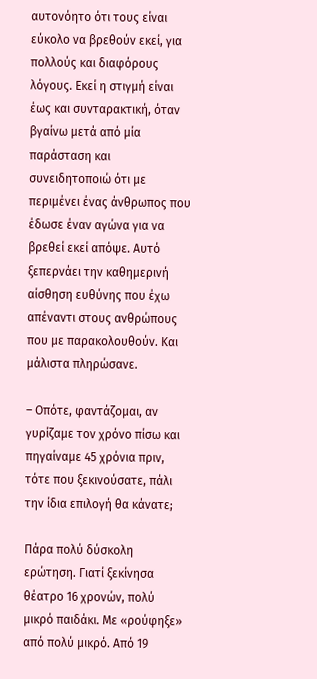αυτονόητο ότι τους είναι εύκολο να βρεθούν εκεί, για πολλούς και διαφόρους λόγους. Εκεί η στιγμή είναι έως και συνταρακτική, όταν βγαίνω μετά από μία παράσταση και συνειδητοποιώ ότι με περιμένει ένας άνθρωπος που έδωσε έναν αγώνα για να βρεθεί εκεί απόψε. Αυτό ξεπερνάει την καθημερινή αίσθηση ευθύνης που έχω απέναντι στους ανθρώπους που με παρακολουθούν. Και μάλιστα πληρώσανε.

– Οπότε, φαντάζομαι, αν γυρίζαμε τον χρόνο πίσω και πηγαίναμε 45 χρόνια πριν, τότε που ξεκινούσατε, πάλι την ίδια επιλογή θα κάνατε;

Πάρα πολύ δύσκολη ερώτηση. Γιατί ξεκίνησα θέατρο 16 χρονών, πολύ μικρό παιδάκι. Με «ρούφηξε» από πολύ μικρό. Από 19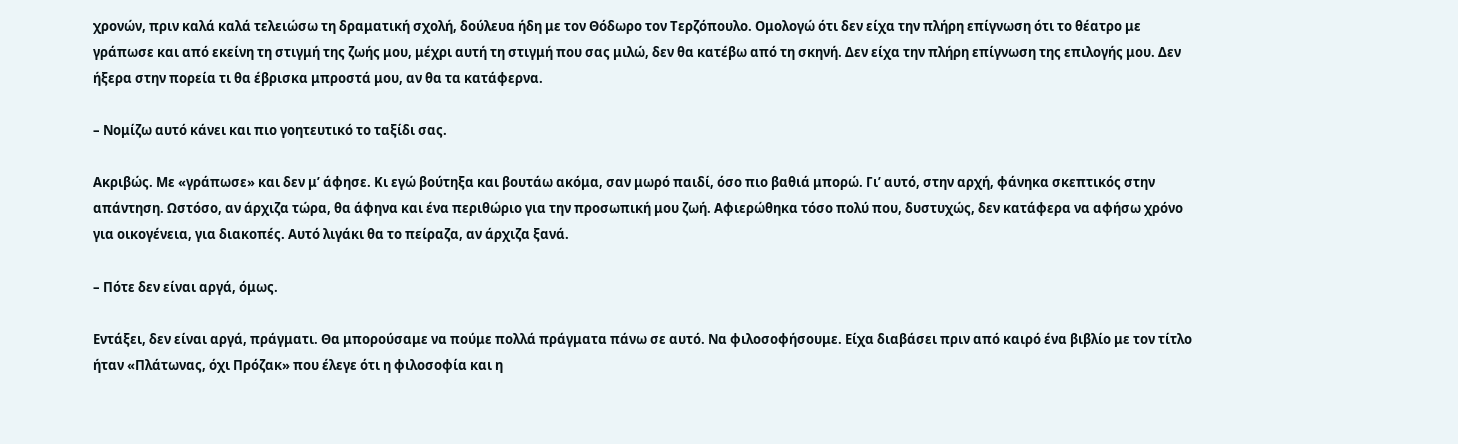χρονών, πριν καλά καλά τελειώσω τη δραματική σχολή, δούλευα ήδη με τον Θόδωρο τον Τερζόπουλο. Ομολογώ ότι δεν είχα την πλήρη επίγνωση ότι το θέατρο με γράπωσε και από εκείνη τη στιγμή της ζωής μου, μέχρι αυτή τη στιγμή που σας μιλώ, δεν θα κατέβω από τη σκηνή. Δεν είχα την πλήρη επίγνωση της επιλογής μου. Δεν ήξερα στην πορεία τι θα έβρισκα μπροστά μου, αν θα τα κατάφερνα.

– Νομίζω αυτό κάνει και πιο γοητευτικό το ταξίδι σας.

Ακριβώς. Με «γράπωσε» και δεν μ’ άφησε. Κι εγώ βούτηξα και βουτάω ακόμα, σαν μωρό παιδί, όσο πιο βαθιά μπορώ. Γι’ αυτό, στην αρχή, φάνηκα σκεπτικός στην απάντηση. Ωστόσο, αν άρχιζα τώρα, θα άφηνα και ένα περιθώριο για την προσωπική μου ζωή. Αφιερώθηκα τόσο πολύ που, δυστυχώς, δεν κατάφερα να αφήσω χρόνο για οικογένεια, για διακοπές. Αυτό λιγάκι θα το πείραζα, αν άρχιζα ξανά.

– Πότε δεν είναι αργά, όμως.

Εντάξει, δεν είναι αργά, πράγματι. Θα μπορούσαμε να πούμε πολλά πράγματα πάνω σε αυτό. Να φιλοσοφήσουμε. Είχα διαβάσει πριν από καιρό ένα βιβλίο με τον τίτλο ήταν «Πλάτωνας, όχι Πρόζακ» που έλεγε ότι η φιλοσοφία και η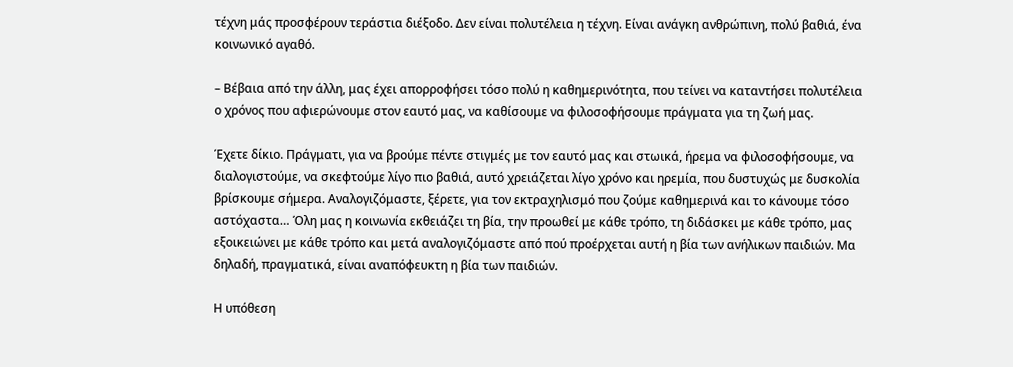τέχνη μάς προσφέρουν τεράστια διέξοδο. Δεν είναι πολυτέλεια η τέχνη. Είναι ανάγκη ανθρώπινη, πολύ βαθιά, ένα κοινωνικό αγαθό.

– Βέβαια από την άλλη, μας έχει απορροφήσει τόσο πολύ η καθημερινότητα, που τείνει να καταντήσει πολυτέλεια ο χρόνος που αφιερώνουμε στον εαυτό μας, να καθίσουμε να φιλοσοφήσουμε πράγματα για τη ζωή μας.

Έχετε δίκιο. Πράγματι, για να βρούμε πέντε στιγμές με τον εαυτό μας και στωικά, ήρεμα να φιλοσοφήσουμε, να διαλογιστούμε, να σκεφτούμε λίγο πιο βαθιά, αυτό χρειάζεται λίγο χρόνο και ηρεμία, που δυστυχώς με δυσκολία βρίσκουμε σήμερα. Αναλογιζόμαστε, ξέρετε, για τον εκτραχηλισμό που ζούμε καθημερινά και το κάνουμε τόσο αστόχαστα… Όλη μας η κοινωνία εκθειάζει τη βία, την προωθεί με κάθε τρόπο, τη διδάσκει με κάθε τρόπο, μας εξοικειώνει με κάθε τρόπο και μετά αναλογιζόμαστε από πού προέρχεται αυτή η βία των ανήλικων παιδιών. Μα δηλαδή, πραγματικά, είναι αναπόφευκτη η βία των παιδιών.

Η υπόθεση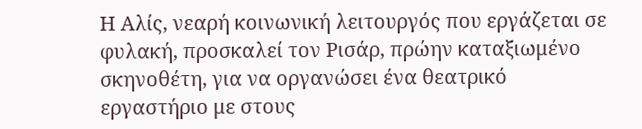Η Αλίς, νεαρή κοινωνική λειτουργός που εργάζεται σε φυλακή, προσκαλεί τον Ρισάρ, πρώην καταξιωμένο σκηνοθέτη, για να οργανώσει ένα θεατρικό εργαστήριο με στους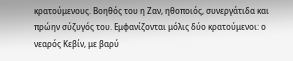κρατούμενους. Βοηθός του η Ζαν, ηθοποιός, συνεργάτιδα και πρώην σύζυγός του. Εμφανίζονται μόλις δύο κρατούμενοι: ο νεαρός Κεβίν, με βαρύ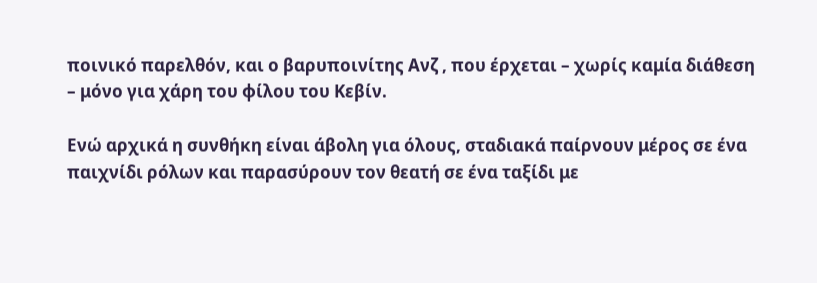ποινικό παρελθόν, και ο βαρυποινίτης Ανζ , που έρχεται – χωρίς καμία διάθεση – μόνο για χάρη του φίλου του Κεβίν.

Ενώ αρχικά η συνθήκη είναι άβολη για όλους, σταδιακά παίρνουν μέρος σε ένα παιχνίδι ρόλων και παρασύρουν τον θεατή σε ένα ταξίδι με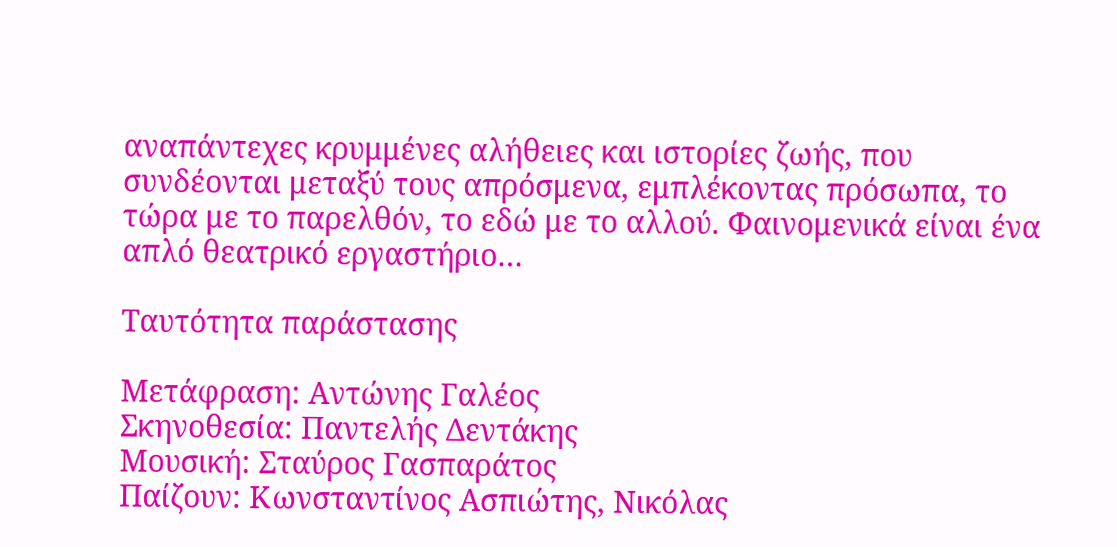αναπάντεχες κρυμμένες αλήθειες και ιστορίες ζωής, που συνδέονται μεταξύ τους απρόσμενα, εμπλέκοντας πρόσωπα, το τώρα με το παρελθόν, το εδώ με το αλλού. Φαινομενικά είναι ένα απλό θεατρικό εργαστήριο…

Ταυτότητα παράστασης

Μετάφραση: Αντώνης Γαλέος
Σκηνοθεσία: Παντελής Δεντάκης
Μουσική: Σταύρος Γασπαράτος
Παίζουν: Κωνσταντίνος Ασπιώτης, Νικόλας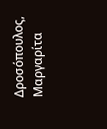Δροσόπουλος, Μαργαρίτα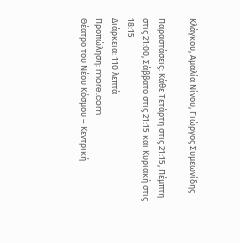Κλάγκου, Αμαλία Νίνου, Γιώργος Συμεωνίδης

Παραστάσεις: Κάθε Τετάρτη στις 21:15, Πέμπτη στις 21:00, Σάββατο στις 21:15 και Κυριακή στις 18:15
Διάρκεια: 110 λεπτά
Προπώληση: more.com
Θέατρο του Νέου Κόσμου – Κεντρική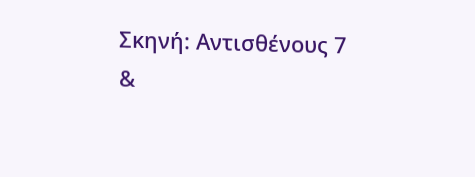Σκηνή: Αντισθένους 7 &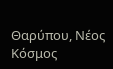Θαρύπου, Νέος Κόσμος